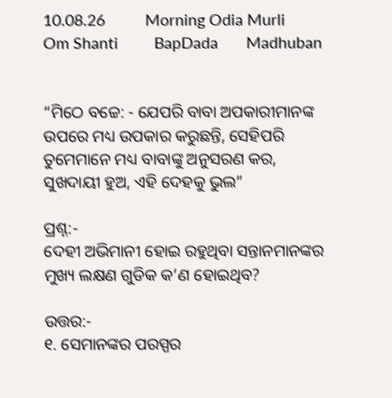10.08.26          Morning Odia Murli         Om Shanti         BapDada       Madhuban


“ମିଠେ ବଚ୍ଚେ: - ଯେପରି ବାବା ଅପକାରୀମାନଙ୍କ ଉପରେ ମଧ୍ୟ ଉପକାର କରୁଛନ୍ତି, ସେହିପରି ତୁମେମାନେ ମଧ୍ୟ ବାବାଙ୍କୁ ଅନୁସରଣ କର, ସୁଖଦାୟୀ ହୁଅ, ଏହି ଦେହକୁ ଭୁଲ”

ପ୍ରଶ୍ନ:-
ଦେହୀ ଅଭିମାନୀ ହୋଇ ରହୁଥିବା ସନ୍ତାନମାନଙ୍କର ମୁଖ୍ୟ ଲକ୍ଷଣ ଗୁଡିକ କ’ଣ ହୋଇଥିବ?

ଉତ୍ତର:-
୧. ସେମାନଙ୍କର ପରସ୍ପର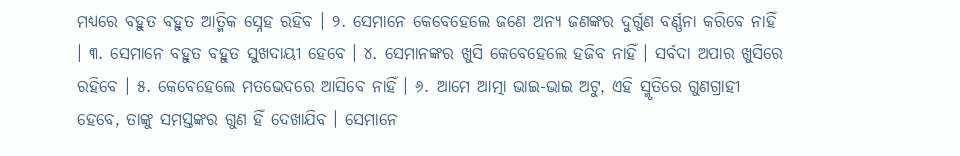ମଧ୍ୟରେ ବହୁତ ବହୁତ ଆତ୍ମିକ ସ୍ନେହ ରହିବ । ୨. ସେମାନେ କେବେହେଲେ ଜଣେ ଅନ୍ୟ ଜଣଙ୍କର ଦୁର୍ଗୁଣ ବର୍ଣ୍ଣନା କରିବେ ନାହିଁ । ୩. ସେମାନେ ବହୁତ ବହୁତ ସୁଖଦାୟୀ ହେବେ । ୪. ସେମାନଙ୍କର ଖୁସି କେବେହେଲେ ହଜିବ ନାହିଁ । ସର୍ବଦା ଅପାର ଖୁସିରେ ରହିବେ । ୫. କେବେହେଲେ ମତଭେଦରେ ଆସିବେ ନାହିଁ । ୬. ଆମେ ଆତ୍ମା ଭାଇ-ଭାଇ ଅଟୁ, ଏହି ସ୍ମୃତିରେ ଗୁଣଗ୍ରାହୀ ହେବେ, ତାଙ୍କୁ ସମସ୍ତଙ୍କର ଗୁଣ ହିଁ ଦେଖାଯିବ । ସେମାନେ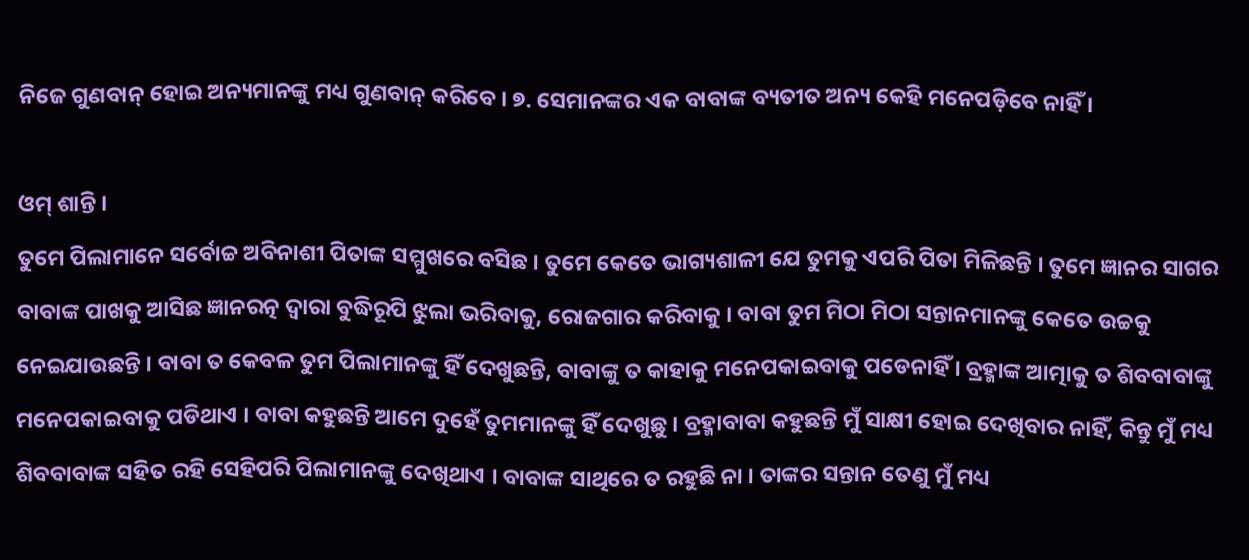ନିଜେ ଗୁଣବାନ୍ ହୋଇ ଅନ୍ୟମାନଙ୍କୁ ମଧ୍ୟ ଗୁଣବାନ୍ କରିବେ । ୭. ସେମାନଙ୍କର ଏକ ବାବାଙ୍କ ବ୍ୟତୀତ ଅନ୍ୟ କେହି ମନେପଡ଼ିବେ ନାହିଁ ।

ଓମ୍ ଶାନ୍ତି ।
ତୁମେ ପିଲାମାନେ ସର୍ବୋଚ୍ଚ ଅବିନାଶୀ ପିତାଙ୍କ ସମ୍ମୁଖରେ ବସିଛ । ତୁମେ କେତେ ଭାଗ୍ୟଶାଳୀ ଯେ ତୁମକୁ ଏପରି ପିତା ମିଳିଛନ୍ତି । ତୁମେ ଜ୍ଞାନର ସାଗର ବାବାଙ୍କ ପାଖକୁ ଆସିଛ ଜ୍ଞାନରତ୍ନ ଦ୍ୱାରା ବୁଦ୍ଧିରୂପି ଝୁଲା ଭରିବାକୁ, ରୋଜଗାର କରିବାକୁ । ବାବା ତୁମ ମିଠା ମିଠା ସନ୍ତାନମାନଙ୍କୁ କେତେ ଉଚ୍ଚକୁ ନେଇଯାଉଛନ୍ତି । ବାବା ତ କେବଳ ତୁମ ପିଲାମାନଙ୍କୁ ହିଁ ଦେଖୁଛନ୍ତି, ବାବାଙ୍କୁ ତ କାହାକୁ ମନେପକାଇବାକୁ ପଡେନାହିଁ । ବ୍ରହ୍ମାଙ୍କ ଆତ୍ମାକୁ ତ ଶିବବାବାଙ୍କୁ ମନେପକାଇବାକୁ ପଡିଥାଏ । ବାବା କହୁଛନ୍ତି ଆମେ ଦୁହେଁ ତୁମମାନଙ୍କୁ ହିଁ ଦେଖୁଛୁ । ବ୍ରହ୍ମାବାବା କହୁଛନ୍ତି ମୁଁ ସାକ୍ଷୀ ହୋଇ ଦେଖିବାର ନାହିଁ, କିନ୍ତୁ ମୁଁ ମଧ୍ୟ ଶିବବାବାଙ୍କ ସହିତ ରହି ସେହିପରି ପିଲାମାନଙ୍କୁ ଦେଖିଥାଏ । ବାବାଙ୍କ ସାଥିରେ ତ ରହୁଛି ନା । ତାଙ୍କର ସନ୍ତାନ ତେଣୁ ମୁଁ ମଧ୍ୟ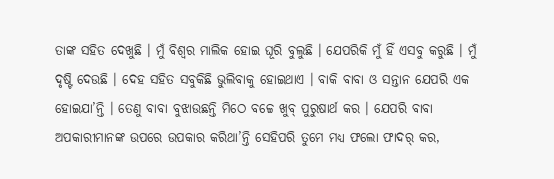ତାଙ୍କ ସହିତ ଦେଖୁଛି । ମୁଁ ବିଶ୍ୱର ମାଲିକ ହୋଇ ଘୂରି ବୁଲୁଛି । ଯେପରିକି ମୁଁ ହିଁ ଏସବୁ କରୁଛି । ମୁଁ ଦୃଷ୍ଟି ଦେଉଛି । ଦେହ ସହିତ ସବୁକିଛି ଭୁଲିବାକୁ ହୋଇଥାଏ । ବାକି ବାବା ଓ ସନ୍ତାନ ଯେପରି ଏକ ହୋଇଯା’ନ୍ତି । ତେଣୁ ବାବା ବୁଝାଉଛନ୍ତି ମିଠେ ବଚ୍ଚେ ଖୁବ୍ ପୁରୁଷାର୍ଥ କର । ଯେପରି ବାବା ଅପକାରୀମାନଙ୍କ ଉପରେ ଉପକାର କରିଥା’ନ୍ତି ସେହିପରି ତୁମେ ମଧ୍ୟ ଫଲୋ ଫାଦର୍ କର,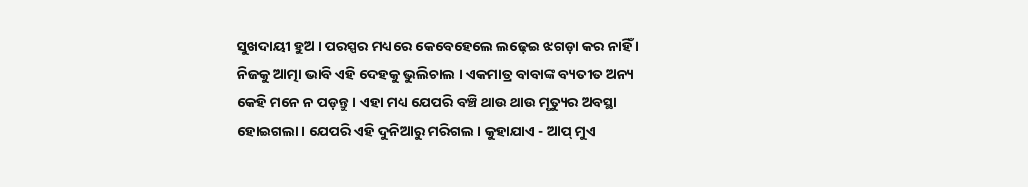ସୁଖଦାୟୀ ହୁଅ । ପରସ୍ପର ମଧ୍ୟରେ କେବେହେଲେ ଲଢ଼େଇ ଝଗଡ଼ା କର ନାହିଁ । ନିଜକୁ ଆତ୍ମା ଭାବି ଏହି ଦେହକୁ ଭୁଲିଚାଲ । ଏକମାତ୍ର ବାବାଙ୍କ ବ୍ୟତୀତ ଅନ୍ୟ କେହି ମନେ ନ ପଡ଼ନ୍ତୁ । ଏହା ମଧ୍ୟ ଯେପରି ବଞ୍ଚି ଥାଉ ଥାଉ ମୃତ୍ୟୁର ଅବସ୍ଥା ହୋଇଗଲା । ଯେପରି ଏହି ଦୁନିଆରୁ ମରିଗଲ । କୁହାଯାଏ - ଆପ୍ ମୁଏ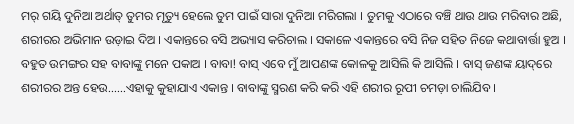ମର୍ ଗୟି ଦୁନିଆ ଅର୍ଥାତ୍ ତୁମର ମୃତ୍ୟୁ ହେଲେ ତୁମ ପାଇଁ ସାରା ଦୁନିଆ ମରିଗଲା । ତୁମକୁ ଏଠାରେ ବଞ୍ଚି ଥାଉ ଥାଉ ମରିବାର ଅଛି, ଶରୀରର ଅଭିମାନ ଉଡ଼ାଇ ଦିଅ । ଏକାନ୍ତରେ ବସି ଅଭ୍ୟାସ କରିଚାଲ । ସକାଳେ ଏକାନ୍ତରେ ବସି ନିଜ ସହିତ ନିଜେ କଥାବାର୍ତ୍ତା ହୁଅ । ବହୁତ ଉମଙ୍ଗର ସହ ବାବାଙ୍କୁ ମନେ ପକାଅ । ବାବା! ବାସ୍ ଏବେ ମୁଁ ଆପଣଙ୍କ କୋଳକୁ ଆସିଲି କି ଆସିଲି । ବାସ୍ ଜଣଙ୍କ ୟାଦ୍‌ରେ ଶରୀରର ଅନ୍ତ ହେଉ......ଏହାକୁ କୁହାଯାଏ ଏକାନ୍ତ । ବାବାଙ୍କୁ ସ୍ମରଣ କରି କରି ଏହି ଶରୀର ରୂପୀ ଚମଡ଼ା ଚାଲିଯିବ ।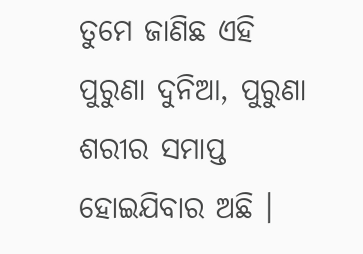ତୁମେ ଜାଣିଛ ଏହି ପୁରୁଣା ଦୁନିଆ, ପୁରୁଣା ଶରୀର ସମାପ୍ତ ହୋଇଯିବାର ଅଛି ।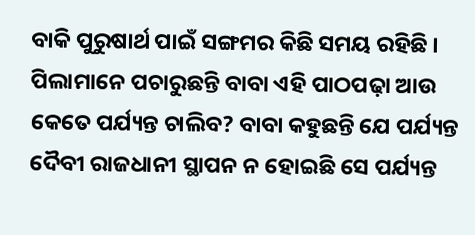ବାକି ପୁରୁଷାର୍ଥ ପାଇଁ ସଙ୍ଗମର କିଛି ସମୟ ରହିଛି । ପିଲାମାନେ ପଚାରୁଛନ୍ତି ବାବା ଏହି ପାଠପଢ଼ା ଆଉ କେତେ ପର୍ଯ୍ୟନ୍ତ ଚାଲିବ? ବାବା କହୁଛନ୍ତି ଯେ ପର୍ଯ୍ୟନ୍ତ ଦୈବୀ ରାଜଧାନୀ ସ୍ଥାପନ ନ ହୋଇଛି ସେ ପର୍ଯ୍ୟନ୍ତ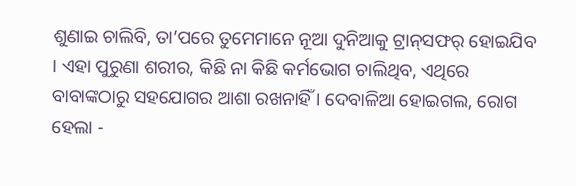ଶୁଣାଇ ଚାଲିବି, ତା’ପରେ ତୁମେମାନେ ନୂଆ ଦୁନିଆକୁ ଟ୍ରାନ୍‌ସଫର୍ ହୋଇଯିବ । ଏହା ପୁରୁଣା ଶରୀର, କିଛି ନା କିଛି କର୍ମଭୋଗ ଚାଲିଥିବ, ଏଥିରେ ବାବାଙ୍କଠାରୁ ସହଯୋଗର ଆଶା ରଖନାହିଁ । ଦେବାଳିଆ ହୋଇଗଲ, ରୋଗ ହେଲା -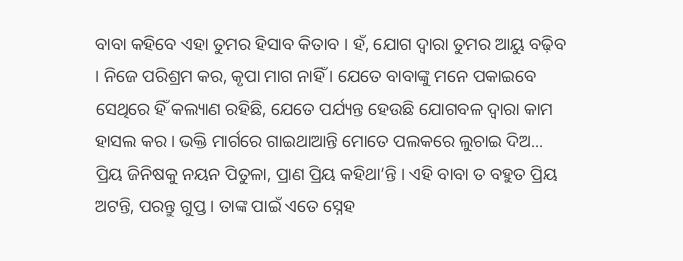ବାବା କହିବେ ଏହା ତୁମର ହିସାବ କିତାବ । ହଁ, ଯୋଗ ଦ୍ୱାରା ତୁମର ଆୟୁ ବଢ଼ିବ । ନିଜେ ପରିଶ୍ରମ କର, କୃପା ମାଗ ନାହିଁ । ଯେତେ ବାବାଙ୍କୁ ମନେ ପକାଇବେ ସେଥିରେ ହିଁ କଲ୍ୟାଣ ରହିଛି, ଯେତେ ପର୍ଯ୍ୟନ୍ତ ହେଉଛି ଯୋଗବଳ ଦ୍ୱାରା କାମ ହାସଲ କର । ଭକ୍ତି ମାର୍ଗରେ ଗାଇଥାଆନ୍ତି ମୋତେ ପଲକରେ ଲୁଚାଇ ଦିଅ... ପ୍ରିୟ ଜିନିଷକୁ ନୟନ ପିତୁଳା, ପ୍ରାଣ ପ୍ରିୟ କହିଥା’ନ୍ତି । ଏହି ବାବା ତ ବହୁତ ପ୍ରିୟ ଅଟନ୍ତି, ପରନ୍ତୁ ଗୁପ୍ତ । ତାଙ୍କ ପାଇଁ ଏତେ ସ୍ନେହ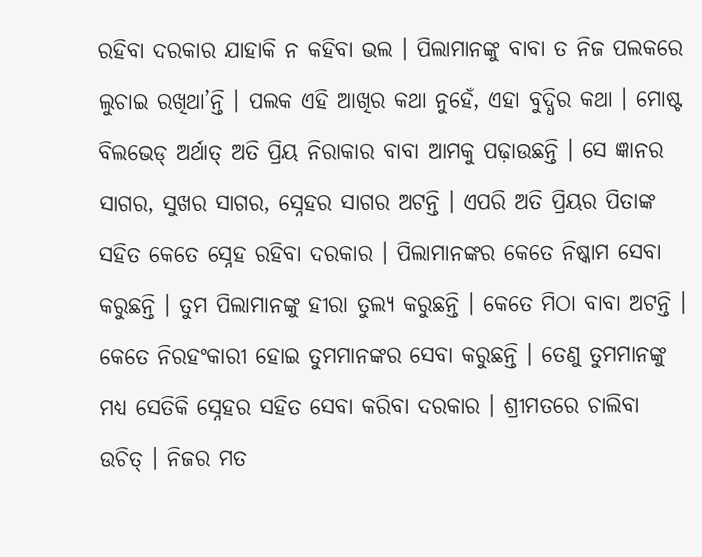ରହିବା ଦରକାର ଯାହାକି ନ କହିବା ଭଲ । ପିଲାମାନଙ୍କୁ ବାବା ତ ନିଜ ପଲକରେ ଲୁଚାଇ ରଖିଥା’ନ୍ତି । ପଲକ ଏହି ଆଖିର କଥା ନୁହେଁ, ଏହା ବୁଦ୍ଧିର କଥା । ମୋଷ୍ଟ ବିଲଭେଡ୍ ଅର୍ଥାତ୍ ଅତି ପ୍ରିୟ ନିରାକାର ବାବା ଆମକୁ ପଢ଼ାଉଛନ୍ତି । ସେ ଜ୍ଞାନର ସାଗର, ସୁଖର ସାଗର, ସ୍ନେହର ସାଗର ଅଟନ୍ତି । ଏପରି ଅତି ପ୍ରିୟର ପିତାଙ୍କ ସହିତ କେତେ ସ୍ନେହ ରହିବା ଦରକାର । ପିଲାମାନଙ୍କର କେତେ ନିଷ୍କାମ ସେବା କରୁଛନ୍ତି । ତୁମ ପିଲାମାନଙ୍କୁ ହୀରା ତୁଲ୍ୟ କରୁଛନ୍ତି । କେତେ ମିଠା ବାବା ଅଟନ୍ତି । କେତେ ନିରହଂକାରୀ ହୋଇ ତୁମମାନଙ୍କର ସେବା କରୁଛନ୍ତି । ତେଣୁ ତୁମମାନଙ୍କୁ ମଧ୍ୟ ସେତିକି ସ୍ନେହର ସହିତ ସେବା କରିବା ଦରକାର । ଶ୍ରୀମତରେ ଚାଲିବା ଉଚିତ୍ । ନିଜର ମତ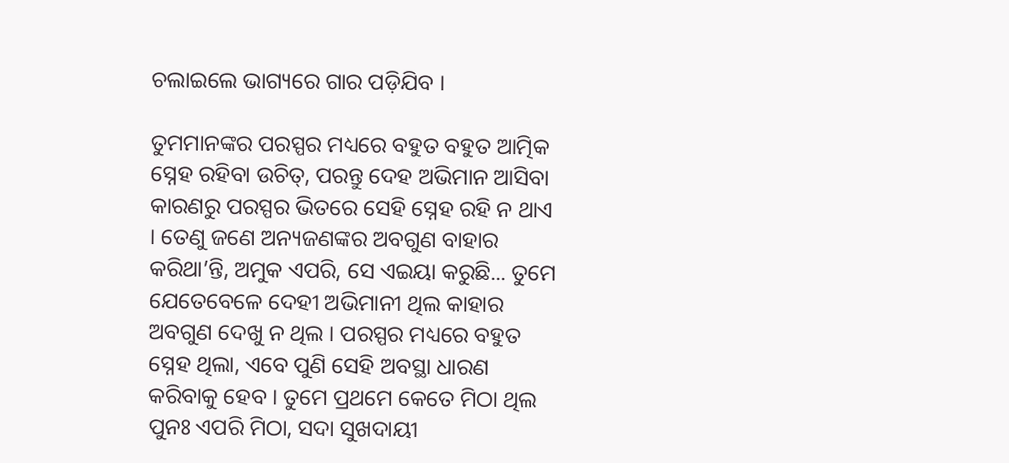ଚଲାଇଲେ ଭାଗ୍ୟରେ ଗାର ପଡ଼ିଯିବ ।

ତୁମମାନଙ୍କର ପରସ୍ପର ମଧ୍ୟରେ ବହୁତ ବହୁତ ଆତ୍ମିକ ସ୍ନେହ ରହିବା ଉଚିତ୍‌, ପରନ୍ତୁ ଦେହ ଅଭିମାନ ଆସିବା କାରଣରୁ ପରସ୍ପର ଭିତରେ ସେହି ସ୍ନେହ ରହି ନ ଥାଏ । ତେଣୁ ଜଣେ ଅନ୍ୟଜଣଙ୍କର ଅବଗୁଣ ବାହାର କରିଥା’ନ୍ତି, ଅମୁକ ଏପରି, ସେ ଏଇୟା କରୁଛି... ତୁମେ ଯେତେବେଳେ ଦେହୀ ଅଭିମାନୀ ଥିଲ କାହାର ଅବଗୁଣ ଦେଖୁ ନ ଥିଲ । ପରସ୍ପର ମଧ୍ୟରେ ବହୁତ ସ୍ନେହ ଥିଲା, ଏବେ ପୁଣି ସେହି ଅବସ୍ଥା ଧାରଣ କରିବାକୁ ହେବ । ତୁମେ ପ୍ରଥମେ କେତେ ମିଠା ଥିଲ ପୁନଃ ଏପରି ମିଠା, ସଦା ସୁଖଦାୟୀ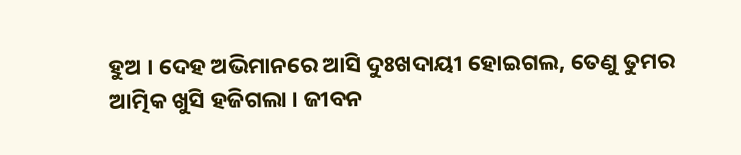ହୁଅ । ଦେହ ଅଭିମାନରେ ଆସି ଦୁଃଖଦାୟୀ ହୋଇଗଲ, ତେଣୁ ତୁମର ଆତ୍ମିକ ଖୁସି ହଜିଗଲା । ଜୀବନ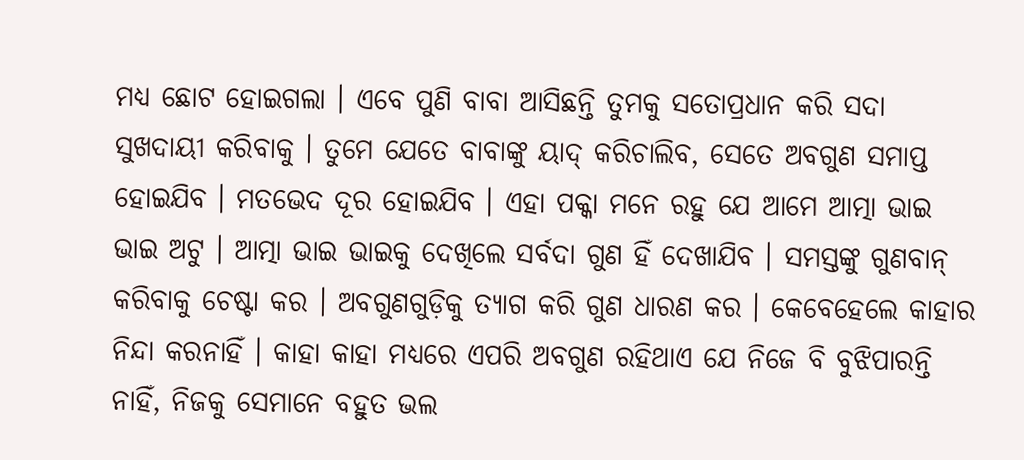ମଧ୍ୟ ଛୋଟ ହୋଇଗଲା । ଏବେ ପୁଣି ବାବା ଆସିଛନ୍ତି ତୁମକୁ ସତୋପ୍ରଧାନ କରି ସଦା ସୁଖଦାୟୀ କରିବାକୁ । ତୁମେ ଯେତେ ବାବାଙ୍କୁ ୟାଦ୍ କରିଚାଲିବ, ସେତେ ଅବଗୁଣ ସମାପ୍ତ ହୋଇଯିବ । ମତଭେଦ ଦୂର ହୋଇଯିବ । ଏହା ପକ୍କା ମନେ ରହୁ ଯେ ଆମେ ଆତ୍ମା ଭାଇ ଭାଇ ଅଟୁ । ଆତ୍ମା ଭାଇ ଭାଇକୁ ଦେଖିଲେ ସର୍ବଦା ଗୁଣ ହିଁ ଦେଖାଯିବ । ସମସ୍ତଙ୍କୁ ଗୁଣବାନ୍ କରିବାକୁ ଚେଷ୍ଟା କର । ଅବଗୁଣଗୁଡ଼ିକୁ ତ୍ୟାଗ କରି ଗୁଣ ଧାରଣ କର । କେବେହେଲେ କାହାର ନିନ୍ଦା କରନାହିଁ । କାହା କାହା ମଧ୍ୟରେ ଏପରି ଅବଗୁଣ ରହିଥାଏ ଯେ ନିଜେ ବି ବୁଝିପାରନ୍ତି ନାହିଁ, ନିଜକୁ ସେମାନେ ବହୁତ ଭଲ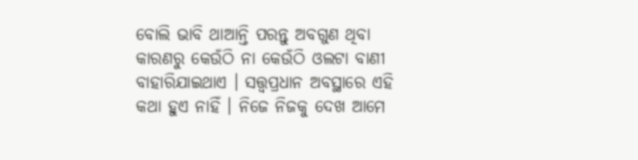ବୋଲି ଭାବି ଥାଆନ୍ତି ପରନ୍ତୁ ଅବଗୁଣ ଥିବା କାରଣରୁ କେଉଁଠି ନା କେଉଁଠି ଓଲଟା ବାଣୀ ବାହାରିଯାଇଥାଏ । ସତ୍ତ୍ୱପ୍ରଧାନ ଅବସ୍ଥାରେ ଏହି କଥା ହୁଏ ନାହିଁ । ନିଜେ ନିଜକୁ ଦେଖ ଆମେ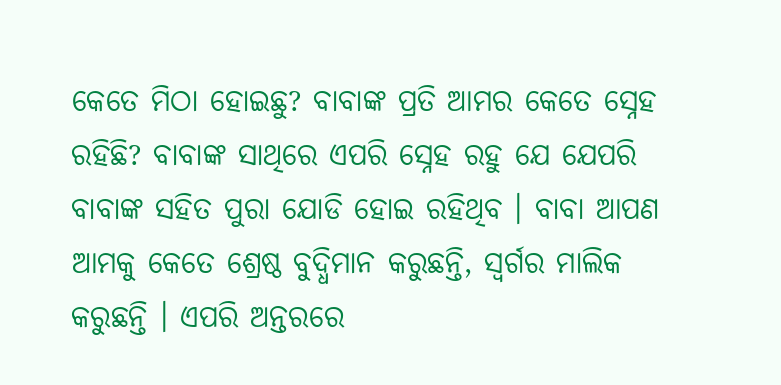କେତେ ମିଠା ହୋଇଛୁ? ବାବାଙ୍କ ପ୍ରତି ଆମର କେତେ ସ୍ନେହ ରହିଛି? ବାବାଙ୍କ ସାଥିରେ ଏପରି ସ୍ନେହ ରହୁ ଯେ ଯେପରି ବାବାଙ୍କ ସହିତ ପୁରା ଯୋଡି ହୋଇ ରହିଥିବ । ବାବା ଆପଣ ଆମକୁ କେତେ ଶ୍ରେଷ୍ଠ ବୁଦ୍ଧିମାନ କରୁଛନ୍ତି, ସ୍ୱର୍ଗର ମାଲିକ କରୁଛନ୍ତି । ଏପରି ଅନ୍ତରରେ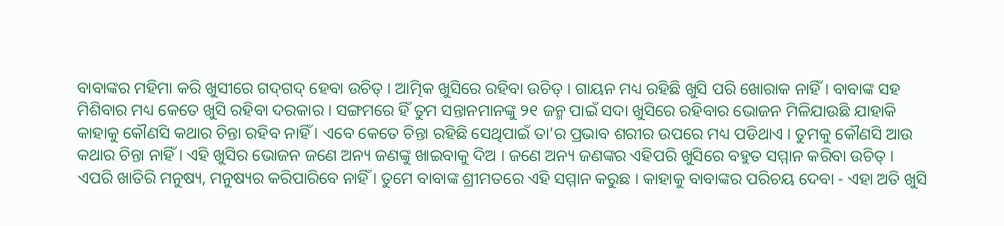ବାବାଙ୍କର ମହିମା କରି ଖୁସୀରେ ଗଦ୍‌ଗଦ୍ ହେବା ଉଚିତ୍ । ଆତ୍ମିକ ଖୁସିରେ ରହିବା ଉଚିତ୍ । ଗାୟନ ମଧ୍ୟ ରହିଛି ଖୁସି ପରି ଖୋରାକ ନାହିଁ । ବାବାଙ୍କ ସହ ମିଶିବାର ମଧ୍ୟ କେତେ ଖୁସି ରହିବା ଦରକାର । ସଙ୍ଗମରେ ହିଁ ତୁମ ସନ୍ତାନମାନଙ୍କୁ ୨୧ ଜନ୍ମ ପାଇଁ ସଦା ଖୁସିରେ ରହିବାର ଭୋଜନ ମିଳିଯାଉଛି ଯାହାକି କାହାକୁ କୌଣସି କଥାର ଚିନ୍ତା ରହିବ ନାହିଁ । ଏବେ କେତେ ଚିନ୍ତା ରହିଛି ସେଥିପାଇଁ ତା’ର ପ୍ରଭାବ ଶରୀର ଉପରେ ମଧ୍ୟ ପଡିଥାଏ । ତୁମକୁ କୌଣସି ଆଉ କଥାର ଚିନ୍ତା ନାହିଁ । ଏହି ଖୁସିର ଭୋଜନ ଜଣେ ଅନ୍ୟ ଜଣଙ୍କୁ ଖାଇବାକୁ ଦିଅ । ଜଣେ ଅନ୍ୟ ଜଣଙ୍କର ଏହିପରି ଖୁସିରେ ବହୁତ ସମ୍ମାନ କରିବା ଉଚିତ୍ । ଏପରି ଖାତିରି ମନୁଷ୍ୟ, ମନୁଷ୍ୟର କରିପାରିବେ ନାହିଁ । ତୁମେ ବାବାଙ୍କ ଶ୍ରୀମତରେ ଏହି ସମ୍ମାନ କରୁଛ । କାହାକୁ ବାବାଙ୍କର ପରିଚୟ ଦେବା - ଏହା ଅତି ଖୁସି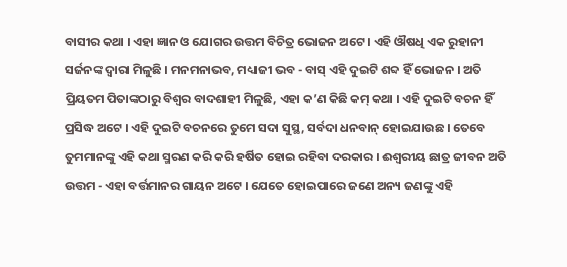ବାସୀର କଥା । ଏହା ଜ୍ଞାନ ଓ ଯୋଗର ଉତ୍ତମ ବିଚିତ୍ର ଭୋଜନ ଅଟେ । ଏହି ଔଷଧି ଏକ ରୁହାନୀ ସର୍ଜନଙ୍କ ଦ୍ୱାରା ମିଳୁଛି । ମନମନାଭବ, ମଧ୍ୟାଜୀ ଭବ - ବାସ୍ ଏହି ଦୁଇଟି ଶବ୍ଦ ହିଁ ଭୋଜନ । ଅତି ପ୍ରିୟତମ ପିତାଙ୍କଠାରୁ ବିଶ୍ୱର ବାଦଶାହୀ ମିଳୁଛି, ଏହା କ’ଣ କିଛି କମ୍ କଥା । ଏହି ଦୁଇଟି ବଚନ ହିଁ ପ୍ରସିଦ୍ଧ ଅଟେ । ଏହି ଦୁଇଟି ବଚନରେ ତୁମେ ସଦା ସୁସ୍ଥ, ସର୍ବଦା ଧନବାନ୍ ହୋଇଯାଉଛ । ତେବେ ତୁମମାନଙ୍କୁ ଏହି କଥା ସ୍ମରଣ କରି କରି ହର୍ଷିତ ହୋଇ ରହିବା ଦରକାର । ଈଶ୍ୱରୀୟ ଛାତ୍ର ଜୀବନ ଅତି ଉତ୍ତମ - ଏହା ବର୍ତ୍ତମାନର ଗାୟନ ଅଟେ । ଯେତେ ହୋଇପାରେ ଜଣେ ଅନ୍ୟ ଜଣଙ୍କୁ ଏହି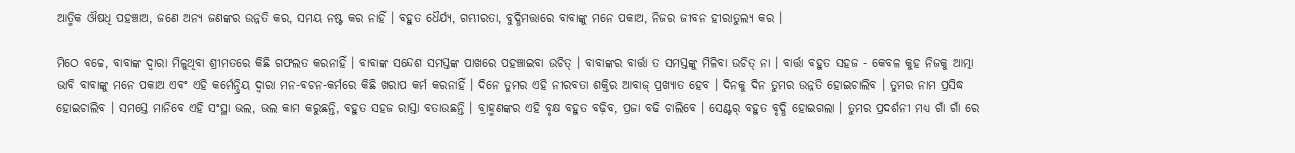ଆତ୍ମିକ ଔଷଧି ପହଞ୍ଚାଅ, ଜଣେ ଅନ୍ୟ ଜଣଙ୍କର ଉନ୍ନତି କର, ସମୟ ନଷ୍ଟ କର ନାହିଁ । ବହୁତ ଧୈର୍ଯ୍ୟ, ଗମ୍ଭୀରତା, ବୁଦ୍ଧିମତ୍ତାରେ ବାବାଙ୍କୁ ମନେ ପକାଅ, ନିଜର ଜୀବନ ହୀରାତୁଲ୍ୟ କର ।

ମିଠେ ବଚ୍ଚେ, ବାବାଙ୍କ ଦ୍ୱାରା ମିଳୁଥିବା ଶ୍ରୀମତରେ କିଛି ଗଫଲତ କରନାହିଁ । ବାବାଙ୍କ ସନ୍ଦେଶ ସମସ୍ତଙ୍କ ପାଖରେ ପହଞ୍ଚାଇବା ଉଚିତ୍ । ବାବାଙ୍କର ବାର୍ତ୍ତା ତ ସମସ୍ତଙ୍କୁ ମିଳିବା ଉଚିତ୍ ନା । ବାର୍ତ୍ତା ବହୁତ ସହଜ - କେବଳ କୁହ ନିଜକୁ ଆତ୍ମା ଭାବି ବାବାଙ୍କୁ ମନେ ପକାଅ ଏବଂ ଏହି କର୍ମେନ୍ଦ୍ରିୟ ଦ୍ୱାରା ମନ-ବଚନ-କର୍ମରେ କିଛି ଖରାପ କର୍ମ କରନାହିଁ । ଦିନେ ତୁମର ଏହି ନୀରବତା ଶକ୍ତିର ଆବାଜ୍ ପ୍ରଖ୍ୟାତ ହେବ । ଦିନକୁ ଦିନ ତୁମର ଉନ୍ନତି ହୋଇଚାଲିବ । ତୁମର ନାମ ପ୍ରସିଦ୍ଧ ହୋଇଚାଲିବ । ସମସ୍ତେ ମାନିବେ ଏହି ସଂସ୍ଥା ଭଲ, ଭଲ କାମ କରୁଛନ୍ତି, ବହୁତ ସହଜ ରାସ୍ତା ବତାଉଛନ୍ତି । ବ୍ରାହ୍ମଣଙ୍କର ଏହି ବୃକ୍ଷ ବହୁତ ବଢ଼ିବ, ପ୍ରଜା ବଢି ଚାଲିବେ । ସେଣ୍ଟର୍ ବହୁତ ବୃଦ୍ଧି ହୋଇଗଲା । ତୁମର ପ୍ରଦର୍ଶନୀ ମଧ୍ୟ ଗାଁ ଗାଁ ରେ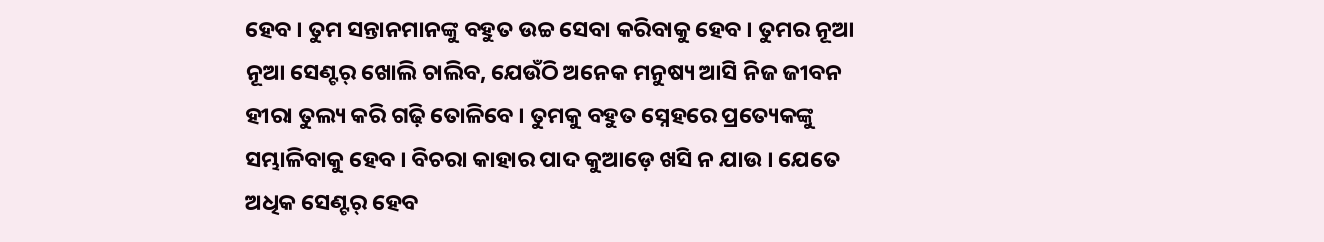ହେବ । ତୁମ ସନ୍ତାନମାନଙ୍କୁ ବହୁତ ଉଚ୍ଚ ସେବା କରିବାକୁ ହେବ । ତୁମର ନୂଆ ନୂଆ ସେଣ୍ଟର୍ ଖୋଲି ଚାଲିବ, ଯେଉଁଠି ଅନେକ ମନୁଷ୍ୟ ଆସି ନିଜ ଜୀବନ ହୀରା ତୁଲ୍ୟ କରି ଗଢ଼ି ତୋଳିବେ । ତୁମକୁ ବହୁତ ସ୍ନେହରେ ପ୍ରତ୍ୟେକଙ୍କୁ ସମ୍ଭାଳିବାକୁ ହେବ । ବିଚରା କାହାର ପାଦ କୁଆଡ଼େ ଖସି ନ ଯାଉ । ଯେତେ ଅଧିକ ସେଣ୍ଟର୍ ହେବ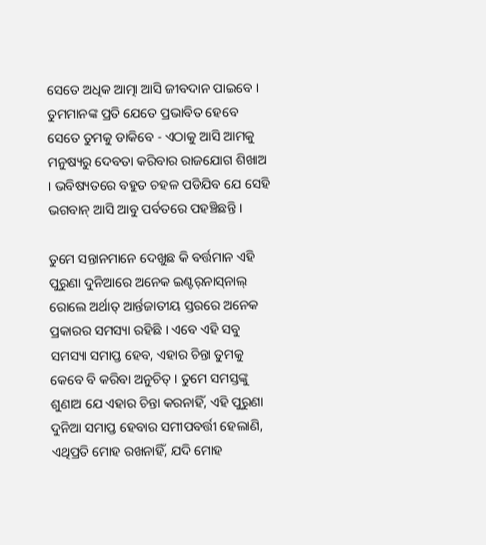ସେତେ ଅଧିକ ଆତ୍ମା ଆସି ଜୀବଦାନ ପାଇବେ । ତୁମମାନଙ୍କ ପ୍ରତି ଯେତେ ପ୍ରଭାବିତ ହେବେ ସେତେ ତୁମକୁ ଡାକିବେ - ଏଠାକୁ ଆସି ଆମକୁ ମନୁଷ୍ୟରୁ ଦେବତା କରିବାର ରାଜଯୋଗ ଶିଖାଅ । ଭବିଷ୍ୟତରେ ବହୁତ ଚହଳ ପଡିଯିବ ଯେ ସେହି ଭଗବାନ୍ ଆସି ଆବୁ ପର୍ବତରେ ପହଞ୍ଚିଛନ୍ତି ।

ତୁମେ ସନ୍ତାନମାନେ ଦେଖୁଛ କି ବର୍ତ୍ତମାନ ଏହି ପୁରୁଣା ଦୁନିଆରେ ଅନେକ ଇଣ୍ଟର୍‌ନାସ୍‌ନାଲ୍ ରୋଲେ ଅର୍ଥାତ୍ ଆର୍ନ୍ତଜାତୀୟ ସ୍ତରରେ ଅନେକ ପ୍ରକାରର ସମସ୍ୟା ରହିଛି । ଏବେ ଏହି ସବୁ ସମସ୍ୟା ସମାପ୍ତ ହେବ, ଏହାର ଚିନ୍ତା ତୁମକୁ କେବେ ବି କରିବା ଅନୁଚିତ୍‌ । ତୁମେ ସମସ୍ତଙ୍କୁ ଶୁଣାଅ ଯେ ଏହାର ଚିନ୍ତା କରନାହିଁ, ଏହି ପୁରୁଣା ଦୁନିଆ ସମାପ୍ତ ହେବାର ସମୀପବର୍ତ୍ତୀ ହେଲାଣି, ଏଥିପ୍ରତି ମୋହ ରଖନାହିଁ, ଯଦି ମୋହ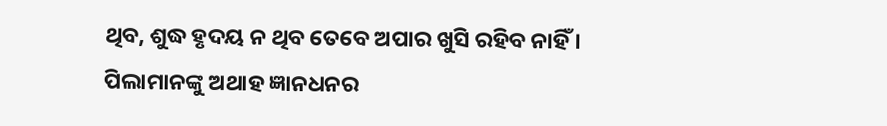ଥିବ, ଶୁଦ୍ଧ ହୃଦୟ ନ ଥିବ ତେବେ ଅପାର ଖୁସି ରହିବ ନାହିଁ । ପିଲାମାନଙ୍କୁ ଅଥାହ ଜ୍ଞାନଧନର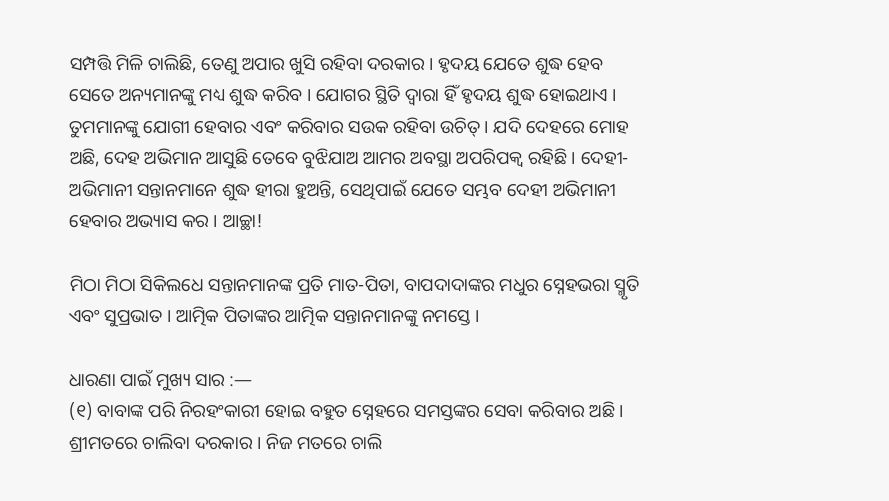ସମ୍ପତ୍ତି ମିଳି ଚାଲିଛି, ତେଣୁ ଅପାର ଖୁସି ରହିବା ଦରକାର । ହୃଦୟ ଯେତେ ଶୁଦ୍ଧ ହେବ ସେତେ ଅନ୍ୟମାନଙ୍କୁ ମଧ୍ୟ ଶୁଦ୍ଧ କରିବ । ଯୋଗର ସ୍ଥିତି ଦ୍ୱାରା ହିଁ ହୃଦୟ ଶୁଦ୍ଧ ହୋଇଥାଏ । ତୁମମାନଙ୍କୁ ଯୋଗୀ ହେବାର ଏବଂ କରିବାର ସଉକ ରହିବା ଉଚିତ୍ । ଯଦି ଦେହରେ ମୋହ ଅଛି, ଦେହ ଅଭିମାନ ଆସୁଛି ତେବେ ବୁଝିଯାଅ ଆମର ଅବସ୍ଥା ଅପରିପକ୍ୱ ରହିଛି । ଦେହୀ-ଅଭିମାନୀ ସନ୍ତାନମାନେ ଶୁଦ୍ଧ ହୀରା ହୁଅନ୍ତି, ସେଥିପାଇଁ ଯେତେ ସମ୍ଭବ ଦେହୀ ଅଭିମାନୀ ହେବାର ଅଭ୍ୟାସ କର । ଆଚ୍ଛା!

ମିଠା ମିଠା ସିକିଲଧେ ସନ୍ତାନମାନଙ୍କ ପ୍ରତି ମାତ-ପିତା, ବାପଦାଦାଙ୍କର ମଧୁର ସ୍ନେହଭରା ସ୍ମୃତି ଏବଂ ସୁପ୍ରଭାତ । ଆତ୍ମିକ ପିତାଙ୍କର ଆତ୍ମିକ ସନ୍ତାନମାନଙ୍କୁ ନମସ୍ତେ ।

ଧାରଣା ପାଇଁ ମୁଖ୍ୟ ସାର :—
(୧) ବାବାଙ୍କ ପରି ନିରହଂକାରୀ ହୋଇ ବହୁତ ସ୍ନେହରେ ସମସ୍ତଙ୍କର ସେବା କରିବାର ଅଛି । ଶ୍ରୀମତରେ ଚାଲିବା ଦରକାର । ନିଜ ମତରେ ଚାଲି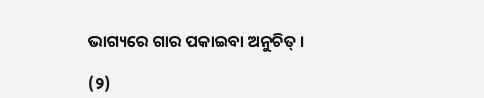ଭାଗ୍ୟରେ ଗାର ପକାଇବା ଅନୁଚିତ୍ ।

(୨)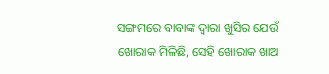ସଙ୍ଗମରେ ବାବାଙ୍କ ଦ୍ୱାରା ଖୁସିର ଯେଉଁ ଖୋରାକ ମିଳିଛି, ସେହି ଖୋରାକ ଖାଅ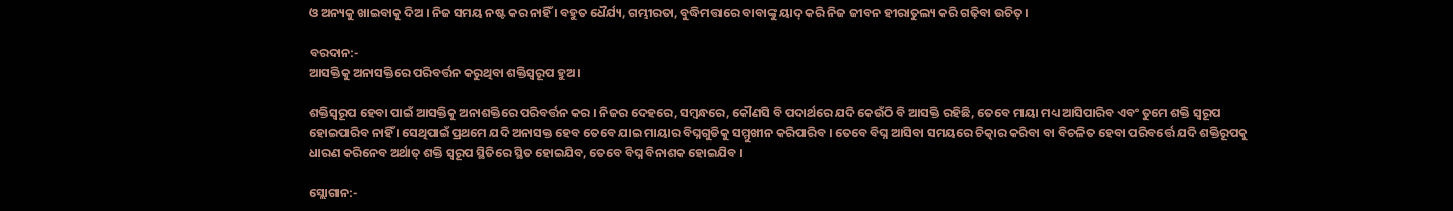ଓ ଅନ୍ୟକୁ ଖାଇବାକୁ ଦିଅ । ନିଜ ସମୟ ନଷ୍ଟ କର ନାହିଁ । ବହୁତ ଧୈର୍ଯ୍ୟ, ଗମ୍ଭୀରତା, ବୁଦ୍ଧିମତ୍ତାରେ ବାବାଙ୍କୁ ୟାଦ୍ କରି ନିଜ ଜୀବନ ହୀରାତୁଲ୍ୟ କରି ଗଢ଼ିବା ଉଚିତ୍ ।

ବରଦାନ:-
ଆସକ୍ତିକୁ ଅନାସକ୍ତିରେ ପରିବର୍ତ୍ତନ କରୁଥିବା ଶକ୍ତିସ୍ୱରୂପ ହୁଅ ।

ଶକ୍ତିସ୍ୱରୂପ ହେବା ପାଇଁ ଆସକ୍ତିକୁ ଅନାଶକ୍ତିରେ ପରିବର୍ତ୍ତନ କର । ନିଜର ଦେହରେ, ସମ୍ବନ୍ଧରେ, କୌଣସି ବି ପଦାର୍ଥରେ ଯଦି କେଉଁଠି ବି ଆସକ୍ତି ରହିଛି, ତେବେ ମାୟା ମଧ୍ୟ ଆସିପାରିବ ଏବଂ ତୁମେ ଶକ୍ତି ସ୍ୱରୂପ ହୋଇପାରିବ ନାହିଁ । ସେଥିପାଇଁ ପ୍ରଥମେ ଯଦି ଅନାସକ୍ତ ହେବ ତେବେ ଯାଇ ମାୟାର ବିଘ୍ନଗୁଡିକୁ ସମ୍ମୁଖୀନ କରିପାରିବ । ତେବେ ବିଘ୍ନ ଆସିବା ସମୟରେ ଚିତ୍କାର କରିବା ବା ବିଚଳିତ ହେବା ପରିବର୍ତ୍ତେ ଯଦି ଶକ୍ତିରୂପକୁ ଧାରଣ କରିନେବ ଅର୍ଥାତ୍ ଶକ୍ତି ସ୍ୱରୂପ ସ୍ଥିତିରେ ସ୍ଥିତ ହୋଇଯିବ, ତେବେ ବିଘ୍ନ ବିନାଶକ ହୋଇଯିବ ।

ସ୍ଲୋଗାନ:-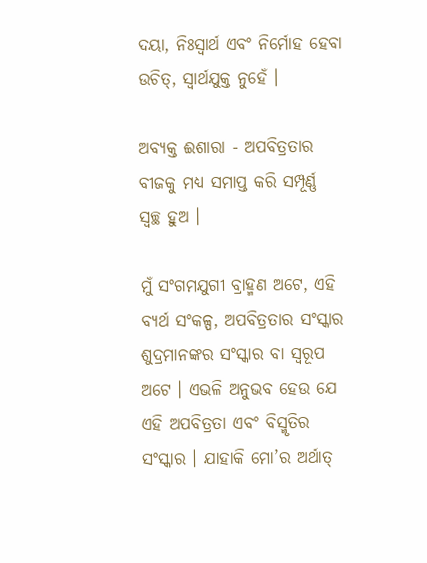ଦୟା, ନିଃସ୍ୱାର୍ଥ ଏବଂ ନିର୍ମୋହ ହେବା ଉଚିତ୍‌, ସ୍ୱାର୍ଥଯୁକ୍ତ ନୁହେଁ ।

ଅବ୍ୟକ୍ତ ଈଶାରା - ଅପବିତ୍ରତାର ବୀଜକୁ ମଧ୍ୟ ସମାପ୍ତ କରି ସମ୍ପୂର୍ଣ୍ଣ ସ୍ୱଚ୍ଛ ହୁଅ ।

ମୁଁ ସଂଗମଯୁଗୀ ବ୍ରାହ୍ମଣ ଅଟେ, ଏହି ବ୍ୟର୍ଥ ସଂକଳ୍ପ, ଅପବିତ୍ରତାର ସଂସ୍କାର ଶୁଦ୍ରମାନଙ୍କର ସଂସ୍କାର ବା ସ୍ୱରୂପ ଅଟେ । ଏଭଳି ଅନୁଭବ ହେଉ ଯେ ଏହି ଅପବିତ୍ରତା ଏବଂ ବିସ୍ମୃତିର ସଂସ୍କାର । ଯାହାକି ମୋ’ର ଅର୍ଥାତ୍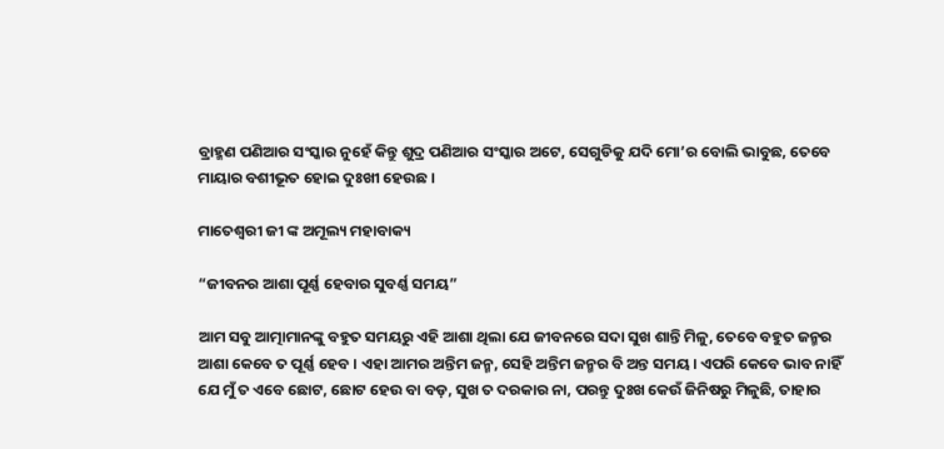ବ୍ରାହ୍ମଣ ପଣିଆର ସଂସ୍କାର ନୁହେଁ କିନ୍ତୁ ଶୁଦ୍ର ପଣିଆର ସଂସ୍କାର ଅଟେ, ସେଗୁଡିକୁ ଯଦି ମୋ’ର ବୋଲି ଭାବୁଛ, ତେବେ ମାୟାର ବଶୀଭୂତ ହୋଇ ଦୁଃଖୀ ହେଉଛ ।

ମାତେଶ୍ୱରୀ ଜୀ ଙ୍କ ଅମୂଲ୍ୟ ମହାବାକ୍ୟ

“ଜୀବନର ଆଶା ପୂର୍ଣ୍ଣ ହେବାର ସୁବର୍ଣ୍ଣ ସମୟ”

ଆମ ସବୁ ଆତ୍ମାମାନଙ୍କୁ ବହୁତ ସମୟରୁ ଏହି ଆଶା ଥିଲା ଯେ ଜୀବନରେ ସଦା ସୁଖ ଶାନ୍ତି ମିଳୁ, ତେବେ ବହୁତ ଜନ୍ମର ଆଶା କେବେ ତ ପୂର୍ଣ୍ଣ ହେବ । ଏହା ଆମର ଅନ୍ତିମ ଜନ୍ମ, ସେହି ଅନ୍ତିମ ଜନ୍ମର ବି ଅନ୍ତ ସମୟ । ଏପରି କେବେ ଭାବ ନାହିଁ ଯେ ମୁଁ ତ ଏବେ ଛୋଟ, ଛୋଟ ହେଉ ବା ବଡ଼, ସୁଖ ତ ଦରକାର ନା, ପରନ୍ତୁ ଦୁଃଖ କେଉଁ ଜିନିଷରୁ ମିଳୁଛି, ତାହାର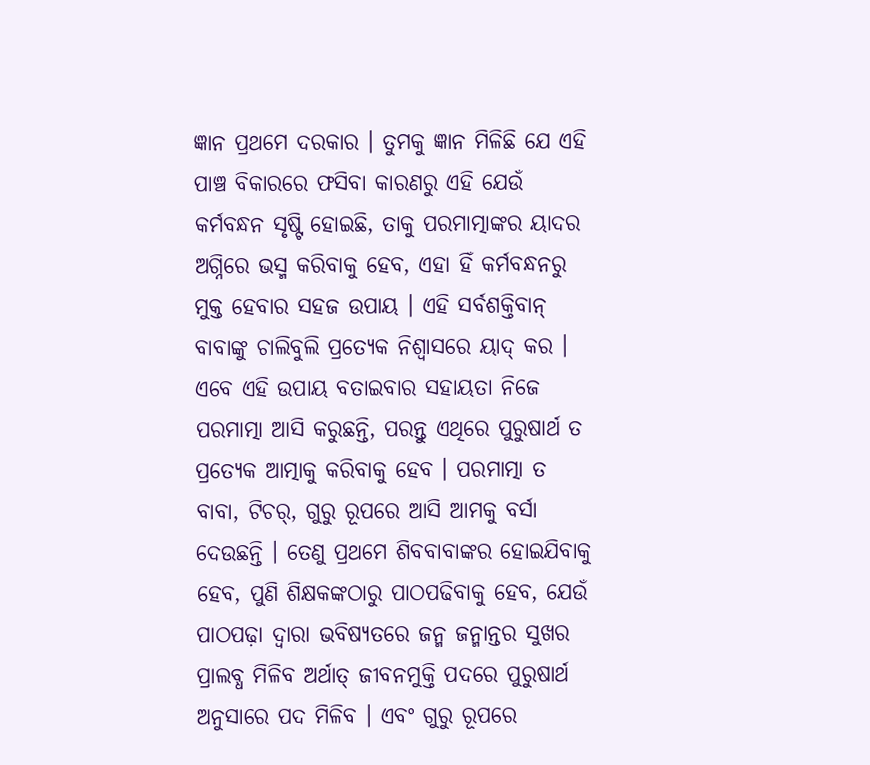ଜ୍ଞାନ ପ୍ରଥମେ ଦରକାର । ତୁମକୁ ଜ୍ଞାନ ମିଳିଛି ଯେ ଏହି ପାଞ୍ଚ ବିକାରରେ ଫସିବା କାରଣରୁ ଏହି ଯେଉଁ କର୍ମବନ୍ଧନ ସୃଷ୍ଟି ହୋଇଛି, ତାକୁ ପରମାତ୍ମାଙ୍କର ୟାଦର ଅଗ୍ନିରେ ଭସ୍ମ କରିବାକୁ ହେବ, ଏହା ହିଁ କର୍ମବନ୍ଧନରୁ ମୁକ୍ତ ହେବାର ସହଜ ଉପାୟ । ଏହି ସର୍ବଶକ୍ତିବାନ୍ ବାବାଙ୍କୁ ଚାଲିବୁଲି ପ୍ରତ୍ୟେକ ନିଶ୍ୱାସରେ ୟାଦ୍ କର । ଏବେ ଏହି ଉପାୟ ବତାଇବାର ସହାୟତା ନିଜେ ପରମାତ୍ମା ଆସି କରୁଛନ୍ତି, ପରନ୍ତୁ ଏଥିରେ ପୁରୁଷାର୍ଥ ତ ପ୍ରତ୍ୟେକ ଆତ୍ମାକୁ କରିବାକୁ ହେବ । ପରମାତ୍ମା ତ ବାବା, ଟିଚର୍‌, ଗୁରୁ ରୂପରେ ଆସି ଆମକୁ ବର୍ସା ଦେଉଛନ୍ତି । ତେଣୁ ପ୍ରଥମେ ଶିବବାବାଙ୍କର ହୋଇଯିବାକୁ ହେବ, ପୁଣି ଶିକ୍ଷକଙ୍କଠାରୁ ପାଠପଢିବାକୁ ହେବ, ଯେଉଁ ପାଠପଢ଼ା ଦ୍ୱାରା ଭବିଷ୍ୟତରେ ଜନ୍ମ ଜନ୍ମାନ୍ତର ସୁଖର ପ୍ରାଲବ୍ଧ ମିଳିବ ଅର୍ଥାତ୍ ଜୀବନମୁକ୍ତି ପଦରେ ପୁରୁଷାର୍ଥ ଅନୁସାରେ ପଦ ମିଳିବ । ଏବଂ ଗୁରୁ ରୂପରେ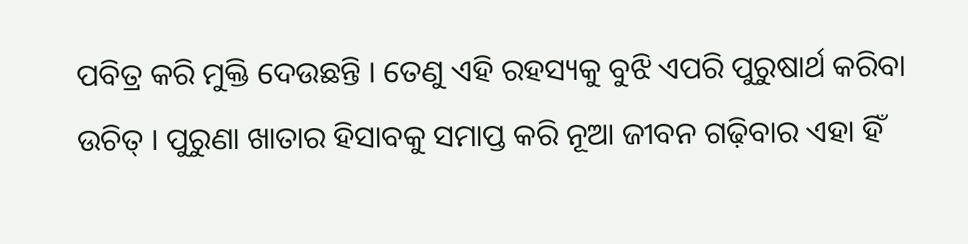ପବିତ୍ର କରି ମୁକ୍ତି ଦେଉଛନ୍ତି । ତେଣୁ ଏହି ରହସ୍ୟକୁ ବୁଝି ଏପରି ପୁରୁଷାର୍ଥ କରିବା ଉଚିତ୍ । ପୁରୁଣା ଖାତାର ହିସାବକୁ ସମାପ୍ତ କରି ନୂଆ ଜୀବନ ଗଢ଼ିବାର ଏହା ହିଁ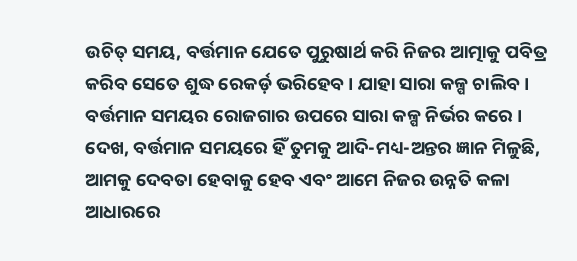ଉଚିତ୍ ସମୟ, ବର୍ତ୍ତମାନ ଯେତେ ପୁରୁଷାର୍ଥ କରି ନିଜର ଆତ୍ମାକୁ ପବିତ୍ର କରିବ ସେତେ ଶୁଦ୍ଧ ରେକର୍ଡ଼ ଭରିହେବ । ଯାହା ସାରା କଳ୍ପ ଚାଲିବ । ବର୍ତ୍ତମାନ ସମୟର ରୋଜଗାର ଉପରେ ସାରା କଳ୍ପ ନିର୍ଭର କରେ । ଦେଖ, ବର୍ତ୍ତମାନ ସମୟରେ ହିଁ ତୁମକୁ ଆଦି-ମଧ୍ୟ-ଅନ୍ତର ଜ୍ଞାନ ମିଳୁଛି, ଆମକୁ ଦେବତା ହେବାକୁ ହେବ ଏବଂ ଆମେ ନିଜର ଉନ୍ନତି କଳା ଆଧାରରେ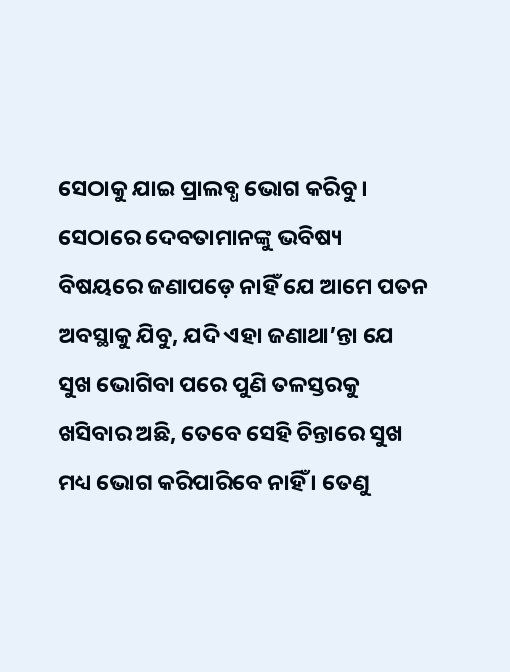ସେଠାକୁ ଯାଇ ପ୍ରାଲବ୍ଧ ଭୋଗ କରିବୁ । ସେଠାରେ ଦେବତାମାନଙ୍କୁ ଭବିଷ୍ୟ ବିଷୟରେ ଜଣାପଡ଼େ ନାହିଁ ଯେ ଆମେ ପତନ ଅବସ୍ଥାକୁ ଯିବୁ, ଯଦି ଏହା ଜଣାଥା’ନ୍ତା ଯେ ସୁଖ ଭୋଗିବା ପରେ ପୁଣି ତଳସ୍ତରକୁ ଖସିବାର ଅଛି, ତେବେ ସେହି ଚିନ୍ତାରେ ସୁଖ ମଧ୍ୟ ଭୋଗ କରିପାରିବେ ନାହିଁ । ତେଣୁ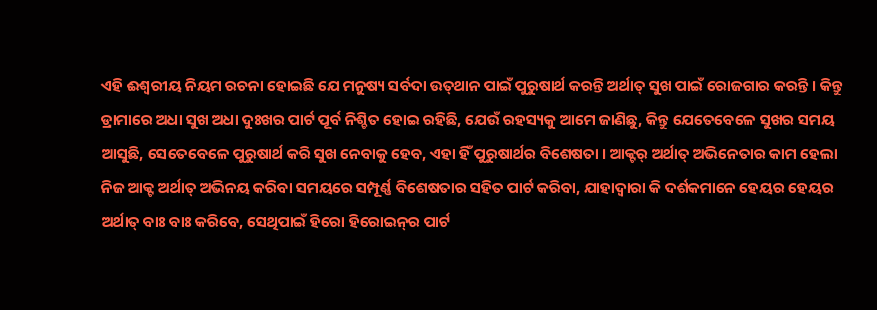ଏହି ଈଶ୍ୱରୀୟ ନିୟମ ରଚନା ହୋଇଛି ଯେ ମନୁଷ୍ୟ ସର୍ବଦା ଉତ୍‌ଥାନ ପାଇଁ ପୁରୁଷାର୍ଥ କରନ୍ତି ଅର୍ଥାତ୍ ସୁଖ ପାଇଁ ରୋଜଗାର କରନ୍ତି । କିନ୍ତୁ ଡ୍ରାମାରେ ଅଧା ସୁଖ ଅଧା ଦୁଃଖର ପାର୍ଟ ପୂର୍ବ ନିଶ୍ଚିତ ହୋଇ ରହିଛି, ଯେଉଁ ରହସ୍ୟକୁ ଆମେ ଜାଣିଛୁ, କିନ୍ତୁ ଯେତେବେଳେ ସୁଖର ସମୟ ଆସୁଛି, ସେତେବେଳେ ପୁରୁଷାର୍ଥ କରି ସୁଖ ନେବାକୁ ହେବ, ଏହା ହିଁ ପୁରୁଷାର୍ଥର ବିଶେଷତା । ଆକ୍ଟର୍ ଅର୍ଥାତ୍ ଅଭିନେତାର କାମ ହେଲା ନିଜ ଆକ୍ଟ ଅର୍ଥାତ୍ ଅଭିନୟ କରିବା ସମୟରେ ସମ୍ପୂର୍ଣ୍ଣ ବିଶେଷତାର ସହିତ ପାର୍ଟ କରିବା, ଯାହାଦ୍ୱାରା କି ଦର୍ଶକମାନେ ହେୟର ହେୟର ଅର୍ଥାତ୍ ବାଃ ବାଃ କରିବେ, ସେଥିପାଇଁ ହିରୋ ହିରୋଇନ୍‌ର ପାର୍ଟ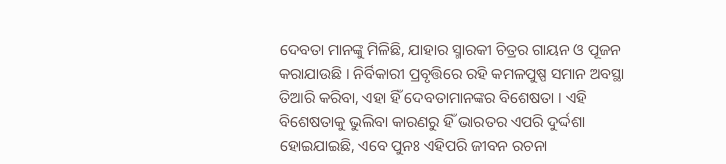ଦେବତା ମାନଙ୍କୁ ମିଳିଛି, ଯାହାର ସ୍ମାରକୀ ଚିତ୍ରର ଗାୟନ ଓ ପୂଜନ କରାଯାଉଛି । ନିର୍ବିକାରୀ ପ୍ରବୃତ୍ତିରେ ରହି କମଳପୁଷ୍ପ ସମାନ ଅବସ୍ଥା ତିଆରି କରିବା, ଏହା ହିଁ ଦେବତାମାନଙ୍କର ବିଶେଷତା । ଏହି ବିଶେଷତାକୁ ଭୁଲିବା କାରଣରୁ ହିଁ ଭାରତର ଏପରି ଦୁର୍ଦ୍ଦଶା ହୋଇଯାଇଛି, ଏବେ ପୁନଃ ଏହିପରି ଜୀବନ ରଚନା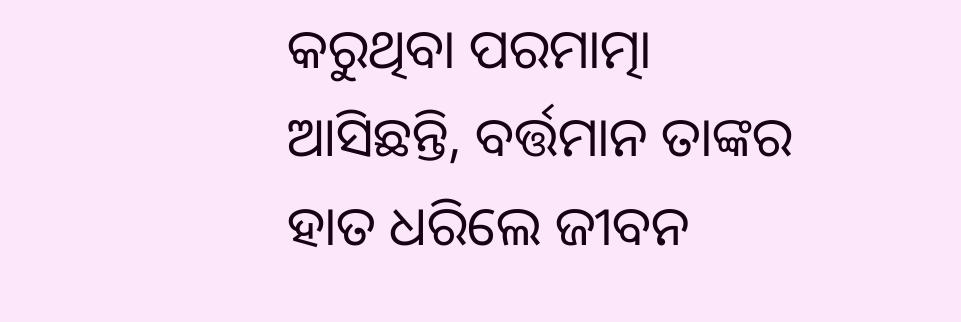କରୁଥିବା ପରମାତ୍ମା ଆସିଛନ୍ତି, ବର୍ତ୍ତମାନ ତାଙ୍କର ହାତ ଧରିଲେ ଜୀବନ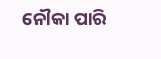ନୌକା ପାରି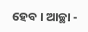ହେବ । ଆଚ୍ଛା -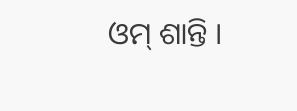ଓମ୍ ଶାନ୍ତି ।